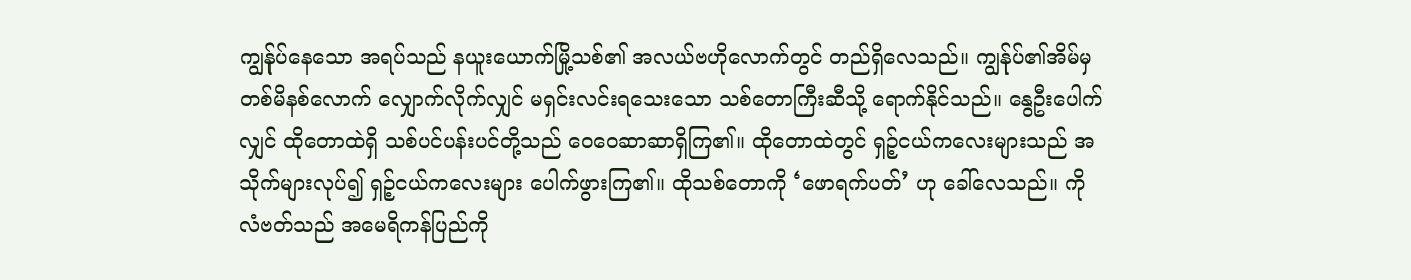ကျွန်ုပ်နေသော အရပ်သည် နယူးယောက်မြို့သစ်၏ အလယ်ဗဟိုလောက်တွင် တည်ရှိလေသည်။ ကျွန်ုပ်၏အိမ်မှ တစ်မိနစ်လောက် လျှောက်လိုက်လျှင် မရှင်းလင်းရသေးသော သစ်တောကြီးဆီသို့ ရောက်နိုင်သည်။ နွေဦးပေါက်လျှင် ထိုတောထဲရှိ သစ်ပင်ပန်းပင်တို့သည် ဝေဝေဆာဆာရှိကြ၏။ ထိုတောထဲတွင် ရှဉ့်ငယ်ကလေးများသည် အသိုက်များလုပ်၍ ရှဉ့်ငယ်ကလေးများ ပေါက်ဖွားကြ၏။ ထိုသစ်တောကို ‘ဖောရက်ပတ်’ ဟု ခေါ်လေသည်။ ကိုလံဗတ်သည် အမေရိကန်ပြည်ကို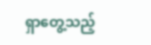ရှာတွေ့သည့်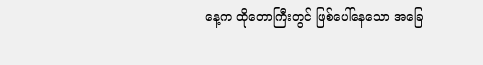နေ့က ထိုတောကြီးတွင် ဖြစ်ပေါ်နေသော အခြေ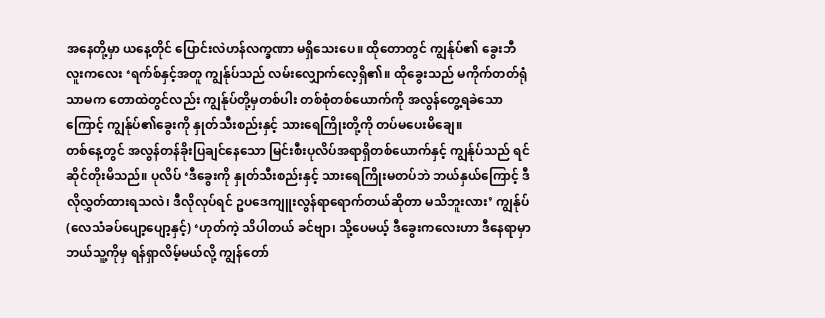အနေတို့မှာ ယနေ့တိုင် ပြောင်းလဲဟန်လက္ခဏာ မရှိသေးပေ။ ထိုတောတွင် ကျွန်ုပ်၏ ခွေးဘီလူးကလေး ‘ရက်စ်နှင့်အတူ ကျွန်ုပ်သည် လမ်းလျှောက်လေ့ရှိ၏။ ထိုခွေးသည် မကိုက်တတ်ရုံသာမက တောထဲတွင်လည်း ကျွန်ုပ်တို့မှတစ်ပါး တစ်စုံတစ်ယောက်ကို အလွန်တွေ့ရခဲသောကြောင့် ကျွန်ုပ်၏ခွေးကို နှုတ်သီးစည်းနှင့် သားရေကြိုးတို့ကို တပ်မပေးမိချေ။
တစ်နေ့တွင် အလွန်တန်ခိုးပြချင်နေသော မြင်းစီးပုလိပ်အရာရှိတစ်ယောက်နှင့် ကျွန်ုပ်သည် ရင်ဆိုင်တိုးမိသည်။ ပုလိပ် ‘ဒီခွေးကို နှုတ်သီးစည်းနှင့် သားရေကြိုးမတပ်ဘဲ ဘယ်နှယ်ကြောင့် ဒီလိုလွှတ်ထားရသလဲ၊ ဒီလိုလုပ်ရင် ဥပဒေကျူးလွန်ရာရောက်တယ်ဆိုတာ မသိဘူးလား’ ကျွန်ုပ် (လေသံခပ်ပျော့ပျော့နှင့်) ‘ဟုတ်ကဲ့ သိပါတယ် ခင်ဗျာ၊ သို့ပေမယ့် ဒီခွေးကလေးဟာ ဒီနေရာမှာ ဘယ်သူ့ကိုမှ ရန်ရှာလိမ့်မယ်လို့ ကျွန်တော်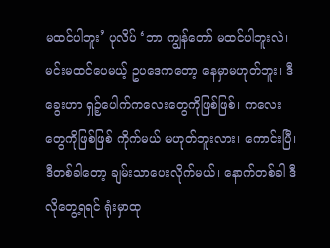မထင်ပါဘူး’ ပုလိပ် ‘ဘာ ကျွန်တော် မထင်ပါဘူးလဲ၊ မင်းမထင်ပေမယ့် ဥပဒေကတော့ နေမှာမဟုတ်ဘူး၊ ဒီခွေးဟာ ရှဉ့်ပေါက်ကလေးတွေကိုဖြစ်ဖြစ်၊ ကလေးတွေကိုဖြစ်ဖြစ် ကိုက်မယ် မဟုတ်ဘူးလား၊ ကောင်းပြီ၊ ဒီတစ်ခါတော့ ချမ်းသာပေးလိုက်မယ်၊ နောက်တစ်ခါ ဒီလိုတွေ့ရရင် ရုံးမှာထု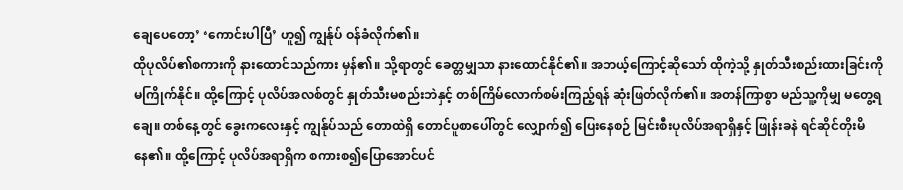ချေပေတော့’ ‘ကောင်းပါပြီ’ ဟူ၍ ကျွန်ုပ် ဝန်ခံလိုက်၏။
ထိုပုလိပ်၏စကားကို နားထောင်သည်ကား မှန်၏။ သို့ရာတွင် ခေတ္တမျှသာ နားထောင်နိုင်၏။ အဘယ့်ကြောင့်ဆိုသော် ထိုကဲ့သို့ နှုတ်သီးစည်းထားခြင်းကို မကြိုက်နိုင်။ ထို့ကြောင့် ပုလိပ်အလစ်တွင် နှုတ်သီးမစည်းဘဲနှင့် တစ်ကြိမ်လောက်စမ်းကြည့်ရန် ဆုံးဖြတ်လိုက်၏။ အတန်ကြာစွာ မည်သူ့ကိုမျှ မတွေ့ရချေ။ တစ်နေ့တွင် ခွေးကလေးနှင့် ကျွန်ုပ်သည် တောထဲရှိ တောင်ပူစာပေါ်တွင် လျှောက်၍ ပြေးနေစဉ် မြင်းစီးပုလိပ်အရာရှိနှင့် ဖြုန်းခနဲ ရင်ဆိုင်တိုးမိနေ၏။ ထို့ကြောင့် ပုလိပ်အရာရှိက စကားစ၍ပြောအောင်ပင်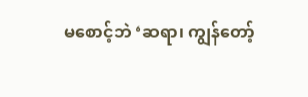မစောင့်ဘဲ ‘ဆရာ၊ ကျွန်တော့်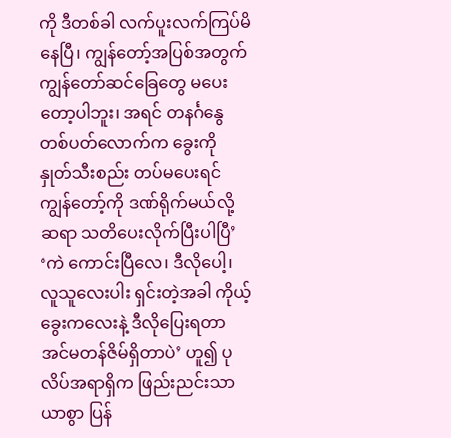ကို ဒီတစ်ခါ လက်ပူးလက်ကြပ်မိနေပြီ၊ ကျွန်တော့်အပြစ်အတွက် ကျွန်တော်ဆင်ခြေတွေ မပေးတော့ပါဘူး၊ အရင် တနင်္ဂနွေတစ်ပတ်လောက်က ခွေးကို နှုတ်သီးစည်း တပ်မပေးရင် ကျွန်တော့်ကို ဒဏ်ရိုက်မယ်လို့ ဆရာ သတိပေးလိုက်ပြီးပါပြီ’ ‘ကဲ ကောင်းပြီလေ၊ ဒီလိုပေါ့၊ လူသူလေးပါး ရှင်းတဲ့အခါ ကိုယ့်ခွေးကလေးနဲ့ ဒီလိုပြေးရတာ အင်မတန်ဇိမ်ရှိတာပဲ’ ဟူ၍ ပုလိပ်အရာရှိက ဖြည်းညင်းသာယာစွာ ပြန်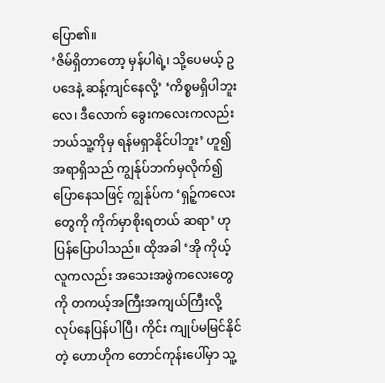ပြော၏။
‘ဇိမ်ရှိတာတော့ မှန်ပါရဲ့၊ သို့ပေမယ့် ဥပဒေနဲ့ ဆန့်ကျင်နေလို့’ ‘ကိစ္စမရှိပါဘူးလေ၊ ဒီလောက် ခွေးကလေးကလည်း ဘယ်သူ့ကိုမှ ရန်မရှာနိုင်ပါဘူး’ ဟူ၍ အရာရှိသည် ကျွန်ုပ်ဘက်မှလိုက်၍ ပြောနေသဖြင့် ကျွန်ုပ်က ‘ရှဉ့်ကလေးတွေကို ကိုက်မှာစိုးရတယ် ဆရာ’ ဟု ပြန်ပြောပါသည်။ ထိုအခါ ‘အို ကိုယ့်လူကလည်း အသေးအဖွဲကလေးတွေကို တကယ့်အကြီးအကျယ်ကြီးလို့ လုပ်နေပြန်ပါပြီ၊ ကိုင်း ကျုပ်မမြင်နိုင်တဲ့ ဟောဟိုက တောင်ကုန်းပေါ်မှာ သူ့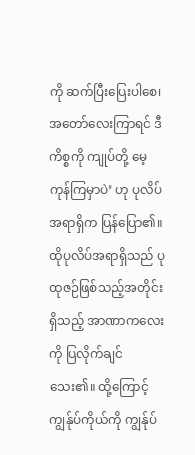ကို ဆက်ပြီးပြေးပါစေ၊ အတော်လေးကြာရင် ဒီကိစ္စကို ကျုပ်တို့ မေ့ကုန်ကြမှာပဲ’ ဟု ပုလိပ်အရာရှိက ပြန်ပြော၏။ ထိုပုလိပ်အရာရှိသည် ပုထုဇဉ်ဖြစ်သည့်အတိုင်း ရှိသည့် အာဏာကလေးကို ပြလိုက်ချင်သေး၏။ ထို့ကြောင့် ကျွန်ုပ်ကိုယ်ကို ကျွန်ုပ်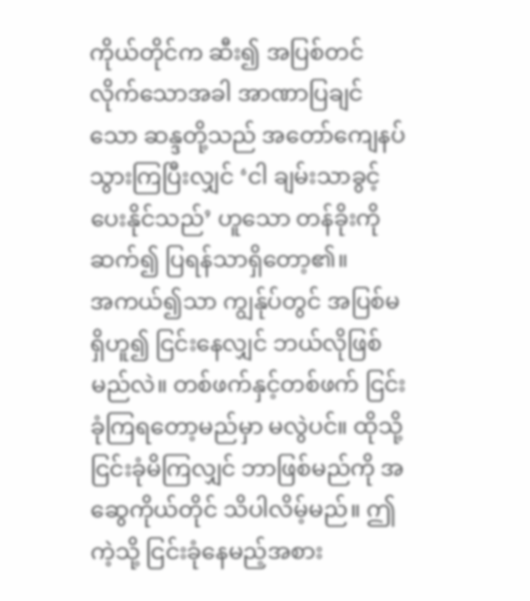ကိုယ်တိုင်က ဆီး၍ အပြစ်တင်လိုက်သောအခါ အာဏာပြချင်သော ဆန္ဒတို့သည် အတော်ကျေနပ်သွားကြပြီးလျှင် ‘ငါ ချမ်းသာခွင့် ပေးနိုင်သည်’ ဟူသော တန်ခိုးကို ဆက်၍ ပြရန်သာရှိတော့၏။
အကယ်၍သာ ကျွန်ုပ်တွင် အပြစ်မရှိဟူ၍ ငြင်းနေလျှင် ဘယ်လိုဖြစ်မည်လဲ။ တစ်ဖက်နှင့်တစ်ဖက် ငြင်းခုံကြရတော့မည်မှာ မလွဲပင်။ ထိုသို့ ငြင်းခုံမိကြလျှင် ဘာဖြစ်မည်ကို အဆွေကိုယ်တိုင် သိပါလိမ့်မည်။ ဤကဲ့သို့ ငြင်းခုံနေမည့်အစား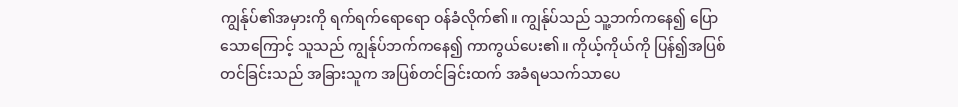ကျွန်ုပ်၏အမှားကို ရက်ရက်ရောရော ဝန်ခံလိုက်၏။ ကျွန်ုပ်သည် သူ့ဘက်ကနေ၍ ပြောသောကြောင့် သူသည် ကျွန်ုပ်ဘက်ကနေ၍ ကာကွယ်ပေး၏။ ကိုယ့်ကိုယ်ကို ပြန်၍အပြစ်တင်ခြင်းသည် အခြားသူက အပြစ်တင်ခြင်းထက် အခံရမသက်သာပေ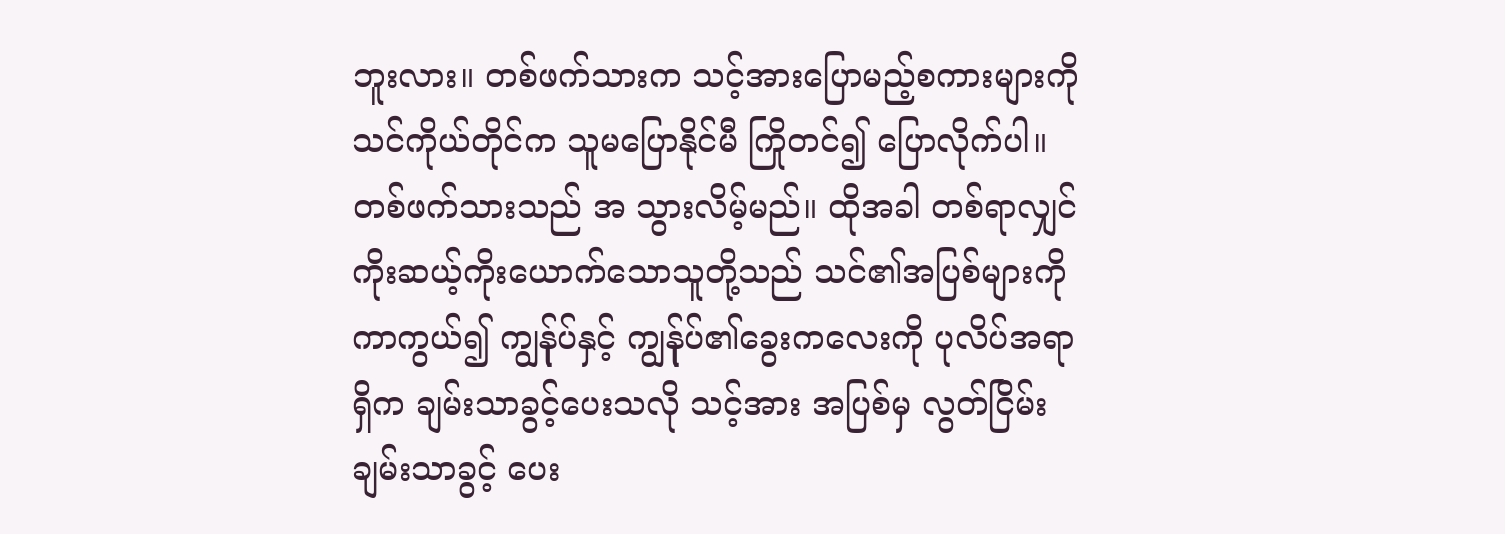ဘူးလား။ တစ်ဖက်သားက သင့်အားပြောမည့်စကားများကို သင်ကိုယ်တိုင်က သူမပြောနိုင်မီ ကြိုတင်၍ ပြောလိုက်ပါ။ တစ်ဖက်သားသည် အ သွားလိမ့်မည်။ ထိုအခါ တစ်ရာလျှင် ကိုးဆယ့်ကိုးယောက်သောသူတို့သည် သင်၏အပြစ်များကို ကာကွယ်၍ ကျွန်ုပ်နှင့် ကျွန်ုပ်၏ခွေးကလေးကို ပုလိပ်အရာရှိက ချမ်းသာခွင့်ပေးသလို သင့်အား အပြစ်မှ လွတ်ငြိမ်းချမ်းသာခွင့် ပေး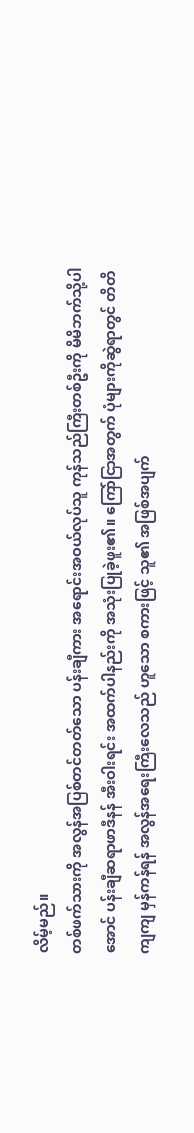လိမ့်မည်။
တစ်ဖက်သားကို အလွန်အပြစ်တင်တတ်သော ပန်းချီကား အရောင်းအဝယ်လုပ်သူ ကုန်သည်ကြီးတစ်ဦးကို မိမိဘက်သို့ပါအောင် ပန်းချီဆရာဖာဒီနန် အီးဝါးရင်း အထက်ပါနည်းကို အသုံးပြုခဲ့ဖူး၏။ ကြော်ငြာအတွက် ပုံများကိုဆွဲရာတွင် တိတိကျကျ မှန်ကန်ရန် အလွန်အရေးကြီးလေသည် ဟူသော စကားဖြင့် သူ၏ အဖြစ်အပျက်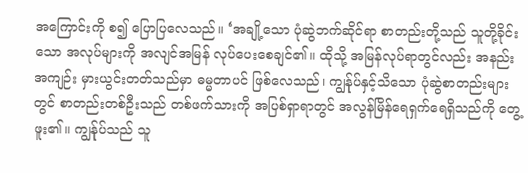အကြောင်းကို စ၍ ပြောပြလေသည်။ ‘အချို့သော ပုံဆွဲဘက်ဆိုင်ရာ စာတည်းတို့သည် သူတို့ခိုင်းသော အလုပ်များကို အလျင်အမြန် လုပ်ပေးစေချင်၏။ ထိုသို့ အမြန်လုပ်ရာတွင်လည်း အနည်းအကျဉ်း မှားယွင်းတတ်သည်မှာ ဓမ္မတာပင် ဖြစ်လေသည်၊ ကျွန်ုပ်နှင့်သိသော ပုံဆွဲစာတည်းများတွင် စာတည်းတစ်ဦးသည် တစ်ဖက်သားကို အပြစ်ရှာရာတွင် အလွန်မြိန်ရေရှက်ရေရှိသည်ကို တွေ့ဖူး၏။ ကျွန်ုပ်သည် သူ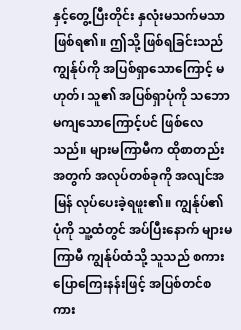နှင့်တွေ့ပြီးတိုင်း နှလုံးမသက်မသာ ဖြစ်ရ၏။ ဤသို့ ဖြစ်ရခြင်းသည် ကျွန်ုပ်ကို အပြစ်ရှာသောကြောင့် မဟုတ်၊ သူ၏ အပြစ်ရှာပုံကို သဘောမကျသောကြောင့်ပင် ဖြစ်လေသည်။ များမကြာမီက ထိုစာတည်းအတွက် အလုပ်တစ်ခုကို အလျင်အမြန် လုပ်ပေးခဲ့ရဖူး၏။ ကျွန်ုပ်၏ပုံကို သူ့ထံတွင် အပ်ပြီးနောက် များမကြာမီ ကျွန်ုပ်ထံသို့ သူသည် စကားပြောကြေးနန်းဖြင့် အပြစ်တင်စကား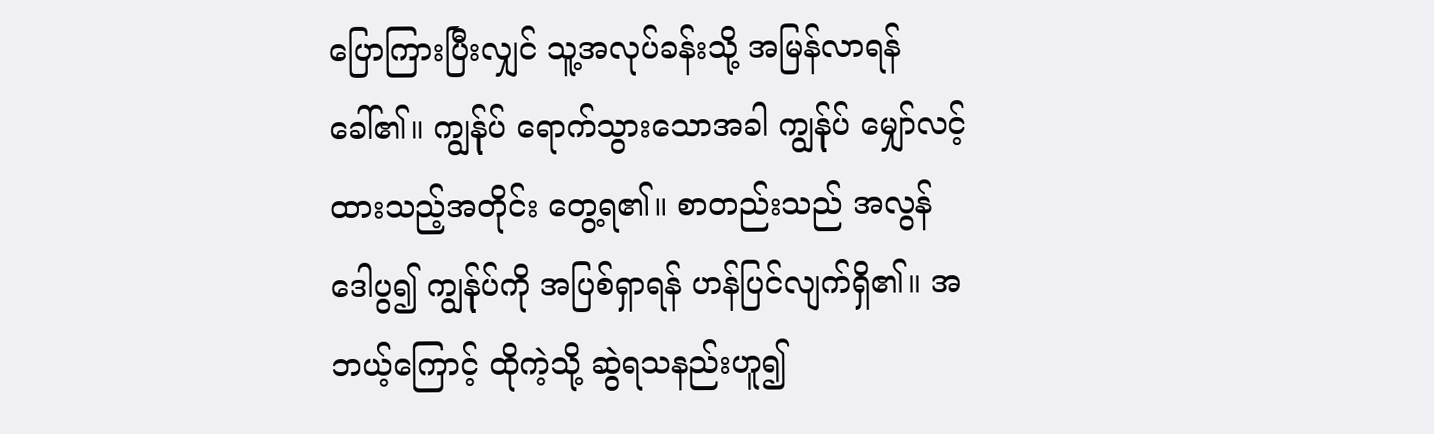ပြောကြားပြီးလျှင် သူ့အလုပ်ခန်းသို့ အမြန်လာရန်ခေါ်၏။ ကျွန်ုပ် ရောက်သွားသောအခါ ကျွန်ုပ် မျှော်လင့်ထားသည့်အတိုင်း တွေ့ရ၏။ စာတည်းသည် အလွန် ဒေါပွ၍ ကျွန်ုပ်ကို အပြစ်ရှာရန် ဟန်ပြင်လျက်ရှိ၏။ အဘယ့်ကြောင့် ထိုကဲ့သို့ ဆွဲရသနည်းဟူ၍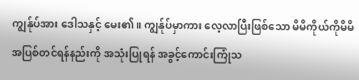ကျွန်ုပ်အား ဒေါသနှင့် မေး၏။ ကျွန်ုပ်မှာကား လေ့လာပြီးဖြစ်သော မိမိကိုယ်ကိုမိမိ အပြစ်တင်ရန်နည်းကို အသုံးပြုရန် အခွင့်ကောင်းကြုံသ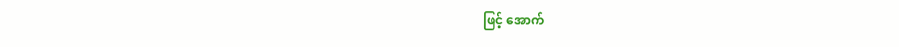ဖြင့် အောက်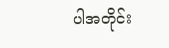ပါအတိုင်း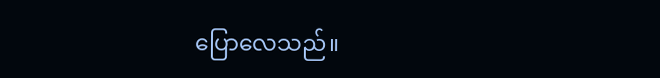ပြောလေသည်။